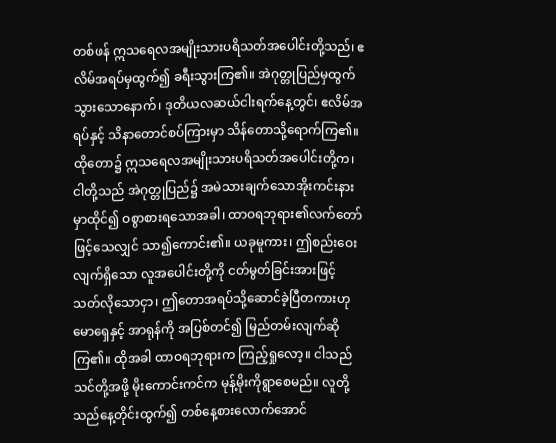တစ်ဖန် ဣသရေလအမျိုးသားပရိသတ်အပေါင်းတို့သည်၊ ဧလိမ်အရပ်မှထွက်၍ ခရီးသွားကြ၏။ အဲဂုတ္တုပြည်မှထွက်သွားသောနောက်၊ ဒုတိယလဆယ်ငါးရက်နေ့တွင်၊ ဧလိမ်အရပ်နှင့် သိနာတောင်စပ်ကြားမှာ သိန်တောသို့ရောက်ကြ၏။ ထိုတော၌ ဣသရေလအမျိုးသားပရိသတ်အပေါင်းတို့က၊ ငါတို့သည် အဲဂုတ္တုပြည်၌ အမဲသားချက်သောအိုးကင်းနားမှာထိုင်၍ ဝစွာစားရသောအခါ၊ ထာဝရဘုရား၏လက်တော်ဖြင့်သေလျှင် သာ၍ကောင်း၏။ ယခုမူကား၊ ဤစည်းဝေးလျက်ရှိသော လူအပေါင်းတို့ကို ငတ်မွတ်ခြင်းအားဖြင့် သတ်လိုသောငှာ၊ ဤတောအရပ်သို့ဆောင်ခဲ့ပြီတကားဟု မောရှေနှင့် အာရုန်ကို အပြစ်တင်၍ မြည်တမ်းလျက်ဆိုကြ၏။ ထိုအခါ ထာဝရဘုရားက ကြည့်ရှုလော့။ ငါသည် သင်တို့အဖို့ မိုးကောင်းကင်က မုန့်မိုးကိုရွာစေမည်။ လူတို့သည်နေ့တိုင်းထွက်၍ တစ်နေ့စားလောက်အောင်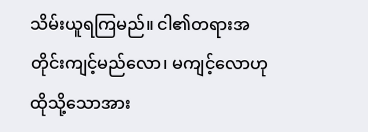သိမ်းယူရကြမည်။ ငါ၏တရားအတိုင်းကျင့်မည်လော၊ မကျင့်လောဟု ထိုသို့သောအား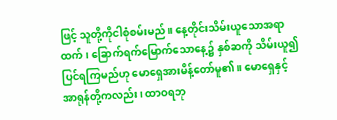ဖြင့် သူတို့ကိုငါစုံစမ်းမည်။ နေ့တိုင်းသိမ်းယူသောအရာထက်၊ ခြောက်ရက်မြောက်သောနေ့၌ နှစ်ဆကို သိမ်းယူ၍ပြင်ရကြမည်ဟု မောရှေအားမိန့်တော်မူ၏။ မောရှေနှင့်အာရုန်တို့ကလည်း၊ ထာဝရဘု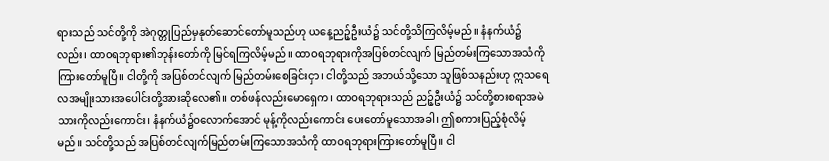ရားသည် သင်တို့ကို အဲဂုတ္တုပြည်မှနုတ်ဆောင်တော်မူသည်ဟု ယနေ့ညဉ့်ဦးယံ၌ သင်တို့သိကြလိမ့်မည်။ နံနက်ယံ၌လည်း၊ ထာဝရဘုရား၏ဘုန်းတော်ကို မြင်ရကြလိမ့်မည်။ ထာဝရဘုရားကိုအပြစ်တင်လျက် မြည်တမ်းကြသောအသံကိုကြားတော်မူပြီ။ ငါတို့ကို အပြစ်တင်လျက် မြည်တမ်းစေခြင်းငှာ၊ ငါတို့သည် အဘယ်သို့သော သူဖြစ်သနည်းဟု ဣသရေလအမျိုးသားအပေါင်းတို့အားဆိုလေ၏။ တစ်ဖန်လည်းမောရှေက၊ ထာဝရဘုရားသည် ညဉ့်ဦးယံ၌ သင်တို့စားစရာအမဲသားကိုလည်းကောင်း၊ နံနက်ယံ၌ဝလောက်အောင် မုန့်ကိုလည်းကောင်း ပေးတော်မူသောအခါ၊ ဤစကားပြည့်စုံလိမ့်မည်။ သင်တို့သည် အပြစ်တင်လျက်မြည်တမ်းကြသောအသံကို ထာဝရဘုရားကြားတော်မူပြီ။ ငါ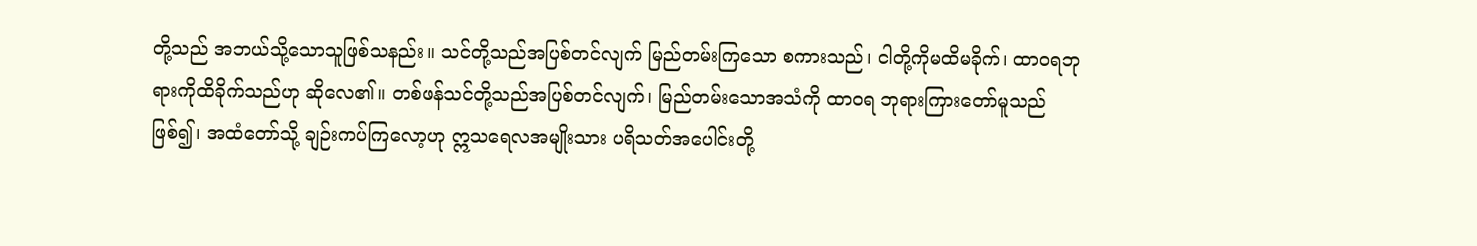တို့သည် အဘယ်သို့သောသူဖြစ်သနည်း။ သင်တို့သည်အပြစ်တင်လျက် မြည်တမ်းကြသော စကားသည်၊ ငါတို့ကိုမထိမခိုက်၊ ထာဝရဘုရားကိုထိခိုက်သည်ဟု ဆိုလေ၏။ တစ်ဖန်သင်တို့သည်အပြစ်တင်လျက်၊ မြည်တမ်းသောအသံကို ထာဝရ ဘုရားကြားတော်မူသည်ဖြစ်၍၊ အထံတော်သို့ ချဉ်းကပ်ကြလော့ဟု ဣသရေလအမျိုးသား ပရိသတ်အပေါင်းတို့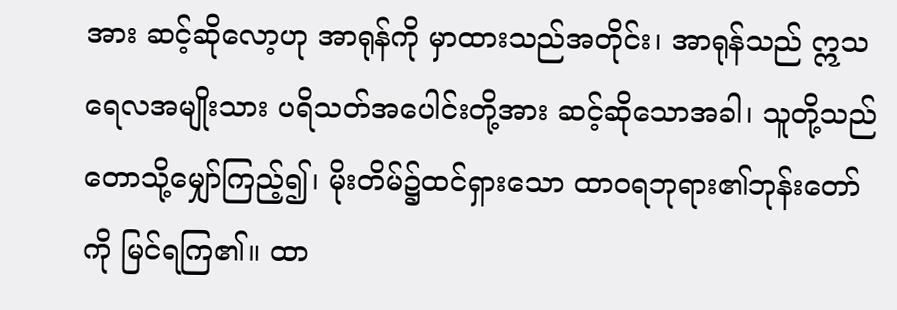အား ဆင့်ဆိုလော့ဟု အာရုန်ကို မှာထားသည်အတိုင်း၊ အာရုန်သည် ဣသရေလအမျိုးသား ပရိသတ်အပေါင်းတို့အား ဆင့်ဆိုသောအခါ၊ သူတို့သည် တောသို့မျှော်ကြည့်၍၊ မိုးတိမ်၌ထင်ရှားသော ထာဝရဘုရား၏ဘုန်းတော်ကို မြင်ရကြ၏။ ထာ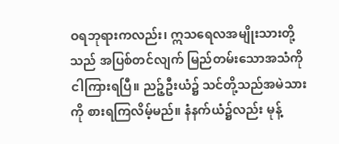ဝရဘုရားကလည်း၊ ဣသရေလအမျိုးသားတို့သည် အပြစ်တင်လျက် မြည်တမ်းသောအသံကိုငါကြားရပြီ။ ညဉ့်ဦးယံ၌ သင်တို့သည်အမဲသားကို စားရကြလိမ့်မည်။ နံနက်ယံ၌လည်း မုန့်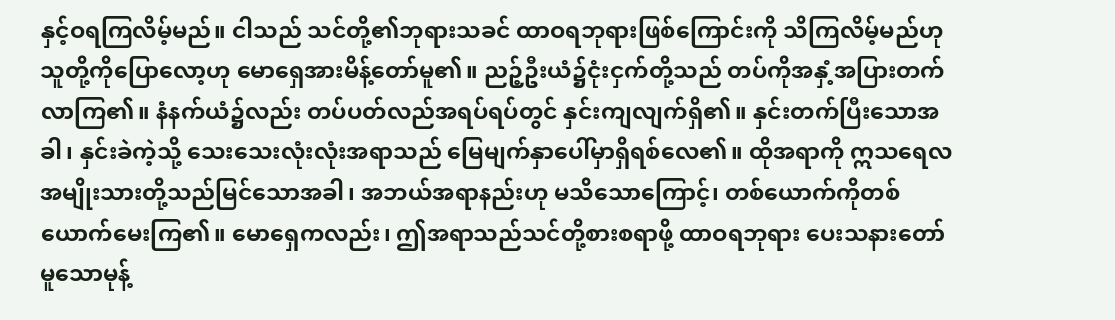နှင့်ဝရကြလိမ့်မည်။ ငါသည် သင်တို့၏ဘုရားသခင် ထာဝရဘုရားဖြစ်ကြောင်းကို သိကြလိမ့်မည်ဟု သူတို့ကိုပြောလော့ဟု မောရှေအားမိန့်တော်မူ၏။ ညဉ့်ဦးယံ၌ငုံးငှက်တို့သည် တပ်ကိုအနှံ့အပြားတက်လာကြ၏။ နံနက်ယံ၌လည်း တပ်ပတ်လည်အရပ်ရပ်တွင် နှင်းကျလျက်ရှိ၏။ နှင်းတက်ပြီးသောအခါ၊ နှင်းခဲကဲ့သို့ သေးသေးလုံးလုံးအရာသည် မြေမျက်နှာပေါ်မှာရှိရစ်လေ၏။ ထိုအရာကို ဣသရေလအမျိုးသားတို့သည်မြင်သောအခါ၊ အဘယ်အရာနည်းဟု မသိသောကြောင့်၊ တစ်ယောက်ကိုတစ်ယောက်မေးကြ၏။ မောရှေကလည်း၊ ဤအရာသည်သင်တို့စားစရာဖို့ ထာဝရဘုရား ပေးသနားတော်မူသောမုန့်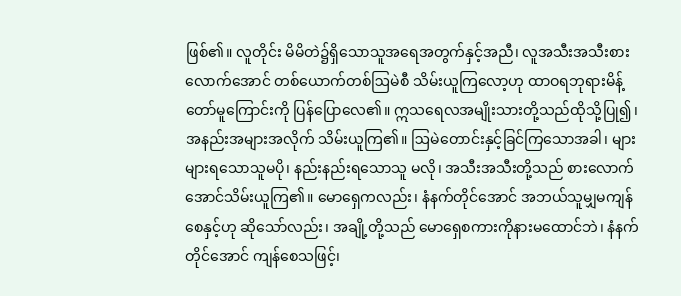ဖြစ်၏။ လူတိုင်း မိမိတဲ၌ရှိသောသူအရေအတွက်နှင့်အညီ၊ လူအသီးအသီးစားလောက်အောင် တစ်ယောက်တစ်ဩမဲစီ သိမ်းယူကြလော့ဟု ထာဝရဘုရားမိန့်တော်မူကြောင်းကို ပြန်ပြောလေ၏။ ဣသရေလအမျိုးသားတို့သည်ထိုသို့ပြု၍၊ အနည်းအများအလိုက် သိမ်းယူကြ၏။ ဩမဲတောင်းနှင့်ခြင်ကြသောအခါ၊ များများရသောသူမပို၊ နည်းနည်းရသောသူ မလို၊ အသီးအသီးတို့သည် စားလောက်အောင်သိမ်းယူကြ၏။ မောရှေကလည်း၊ နံနက်တိုင်အောင် အဘယ်သူမျှမကျန်စေနှင့်ဟု ဆိုသော်လည်း၊ အချို့တို့သည် မောရှေစကားကိုနားမထောင်ဘဲ၊ နံနက်တိုင်အောင် ကျန်စေသဖြင့်၊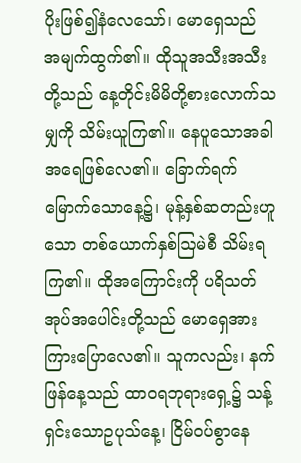ပိုးဖြစ်၍နံလေသော်၊ မောရှေသည် အမျက်ထွက်၏။ ထိုသူအသီးအသီးတို့သည် နေ့တိုင်းမိမိတို့စားလောက်သမျှကို သိမ်းယူကြ၏။ နေပူသောအခါအရေဖြစ်လေ၏။ ခြောက်ရက်မြောက်သောနေ့၌၊ မုန့်နှစ်ဆတည်းဟူသော တစ်ယောက်နှစ်ဩမဲစီ သိမ်းရကြ၏။ ထိုအကြောင်းကို ပရိသတ်အုပ်အပေါင်းတို့သည် မောရှေအားကြားပြောလေ၏။ သူကလည်း၊ နက်ဖြန်နေ့သည် ထာဝရဘုရားရှေ့၌ သန့်ရှင်းသောဥပုသ်နေ့၊ ငြိမ်ဝပ်စွာနေ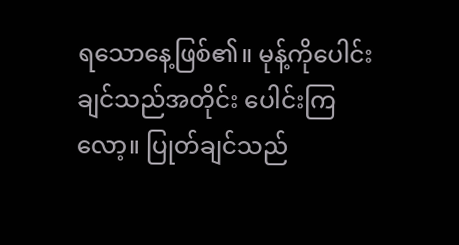ရသောနေ့ဖြစ်၏။ မုန့်ကိုပေါင်းချင်သည်အတိုင်း ပေါင်းကြလော့။ ပြုတ်ချင်သည်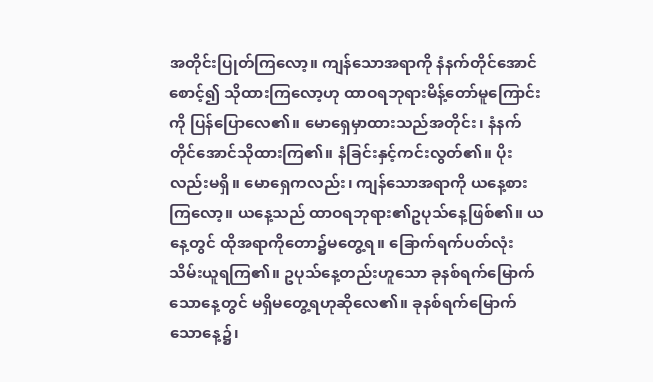အတိုင်းပြုတ်ကြလော့။ ကျန်သောအရာကို နံနက်တိုင်အောင်စောင့်၍ သိုထားကြလော့ဟု ထာဝရဘုရားမိန့်တော်မူကြောင်းကို ပြန်ပြောလေ၏။ မောရှေမှာထားသည်အတိုင်း၊ နံနက်တိုင်အောင်သိုထားကြ၏။ နံခြင်းနှင့်ကင်းလွတ်၏။ ပိုးလည်းမရှိ။ မောရှေကလည်း၊ ကျန်သောအရာကို ယနေ့စားကြလော့။ ယနေ့သည် ထာဝရဘုရား၏ဥပုသ်နေ့ဖြစ်၏။ ယနေ့တွင် ထိုအရာကိုတော၌မတွေ့ရ။ ခြောက်ရက်ပတ်လုံးသိမ်းယူရကြ၏။ ဥပုသ်နေ့တည်းဟူသော ခုနစ်ရက်မြောက်သောနေ့တွင် မရှိမတွေ့ရဟုဆိုလေ၏။ ခုနစ်ရက်မြောက်သောနေ့၌၊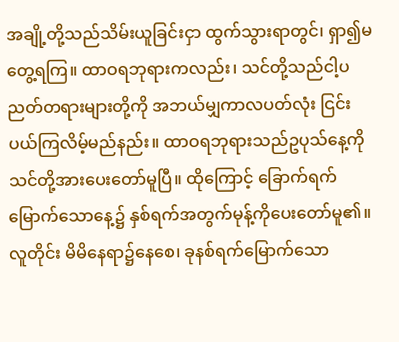အချို့တို့သည်သိမ်းယူခြင်းငှာ ထွက်သွားရာတွင်၊ ရှာ၍မတွေ့ရကြ။ ထာဝရဘုရားကလည်း၊ သင်တို့သည်ငါ့ပညတ်တရားများတို့ကို အဘယ်မျှကာလပတ်လုံး ငြင်းပယ်ကြလိမ့်မည်နည်း။ ထာဝရဘုရားသည်ဥပုသ်နေ့ကို သင်တို့အားပေးတော်မူပြီ။ ထိုကြောင့် ခြောက်ရက်မြောက်သောနေ့၌ နှစ်ရက်အတွက်မုန့်ကိုပေးတော်မူ၏။ လူတိုင်း မိမိနေရာ၌နေစေ၊ ခုနစ်ရက်မြောက်သော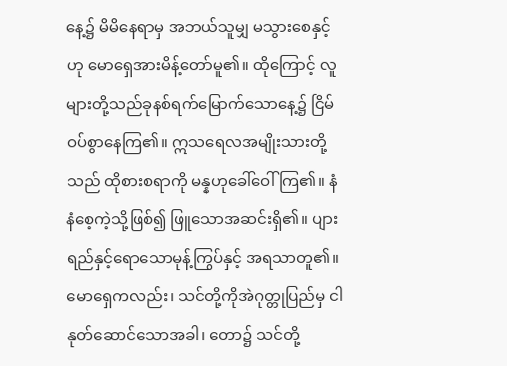နေ့၌ မိမိနေရာမှ အဘယ်သူမျှ မသွားစေနှင့်ဟု မောရှေအားမိန့်တော်မူ၏။ ထိုကြောင့် လူများတို့သည်ခုနစ်ရက်မြောက်သောနေ့၌ ငြိမ်ဝပ်စွာနေကြ၏။ ဣသရေလအမျိုးသားတို့သည် ထိုစားစရာကို မန္နဟုခေါ်ဝေါ်ကြ၏။ နံနံစေ့ကဲ့သို့ဖြစ်၍ ဖြူသောအဆင်းရှိ၏။ ပျားရည်နှင့်ရောသောမုန့်ကြွပ်နှင့် အရသာတူ၏။ မောရှေကလည်း၊ သင်တို့ကိုအဲဂုတ္တုပြည်မှ ငါနုတ်ဆောင်သောအခါ၊ တော၌ သင်တို့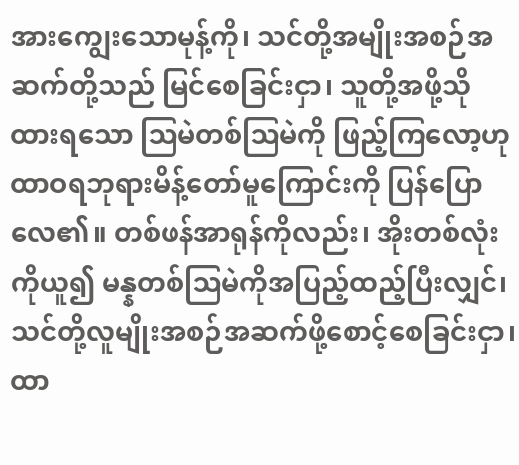အားကျွေးသောမုန့်ကို၊ သင်တို့အမျိုးအစဉ်အဆက်တို့သည် မြင်စေခြင်းငှာ၊ သူတို့အဖို့သိုထားရသော ဩမဲတစ်ဩမဲကို ဖြည့်ကြလော့ဟု ထာဝရဘုရားမိန့်တော်မူကြောင်းကို ပြန်ပြောလေ၏။ တစ်ဖန်အာရုန်ကိုလည်း၊ အိုးတစ်လုံးကိုယူ၍ မန္နတစ်ဩမဲကိုအပြည့်ထည့်ပြီးလျှင်၊ သင်တို့လူမျိုးအစဉ်အဆက်ဖို့စောင့်စေခြင်းငှာ၊ ထာ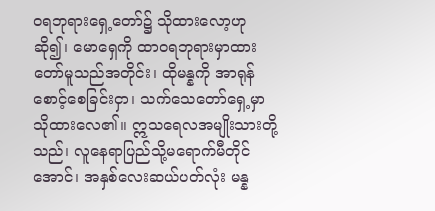ဝရဘုရားရှေ့တော်၌ သိုထားလော့ဟုဆို၍၊ မောရှေကို ထာဝရဘုရားမှာထားတော်မူသည်အတိုင်း၊ ထိုမန္နကို အာရုန်စောင့်စေခြင်းငှာ၊ သက်သေတော်ရှေ့မှာသိုထားလေ၏။ ဣသရေလအမျိုးသားတို့သည်၊ လူနေရာပြည်သို့မရောက်မီတိုင်အောင်၊ အနှစ်လေးဆယ်ပတ်လုံး မန္န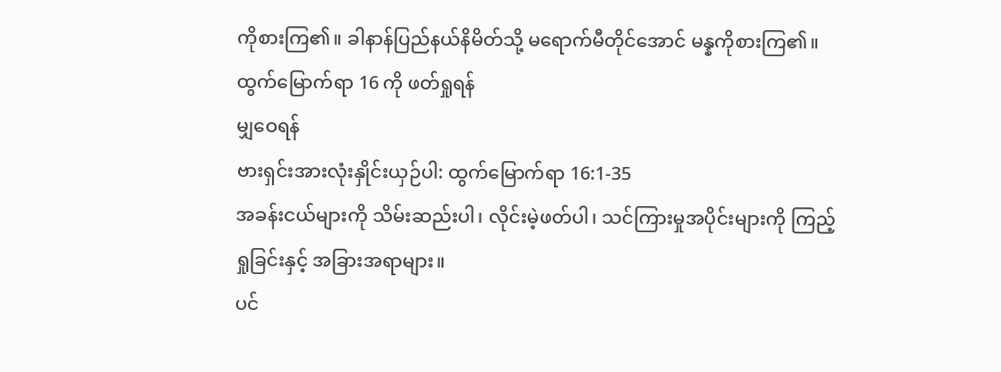ကိုစားကြ၏။ ခါနာန်ပြည်နယ်နိမိတ်သို့ မရောက်မီတိုင်အောင် မန္နကိုစားကြ၏။
ထွက်မြောက်ရာ 16 ကို ဖတ်ရှုရန်
မျှဝေရန်
ဗားရှင်းအားလုံးနှိုင်းယှဉ်ပါ: ထွက်မြောက်ရာ 16:1-35
အခန်းငယ်များကို သိမ်းဆည်းပါ၊ လိုင်းမဲ့ဖတ်ပါ၊ သင်ကြားမှုအပိုင်းများကို ကြည့်ရှုခြင်းနှင့် အခြားအရာများ။
ပင်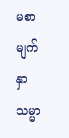မစာမျက်နှာ
သမ္မာ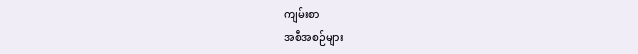ကျမ်းစာ
အစီအစဉ်များ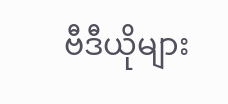ဗီဒီယိုများ